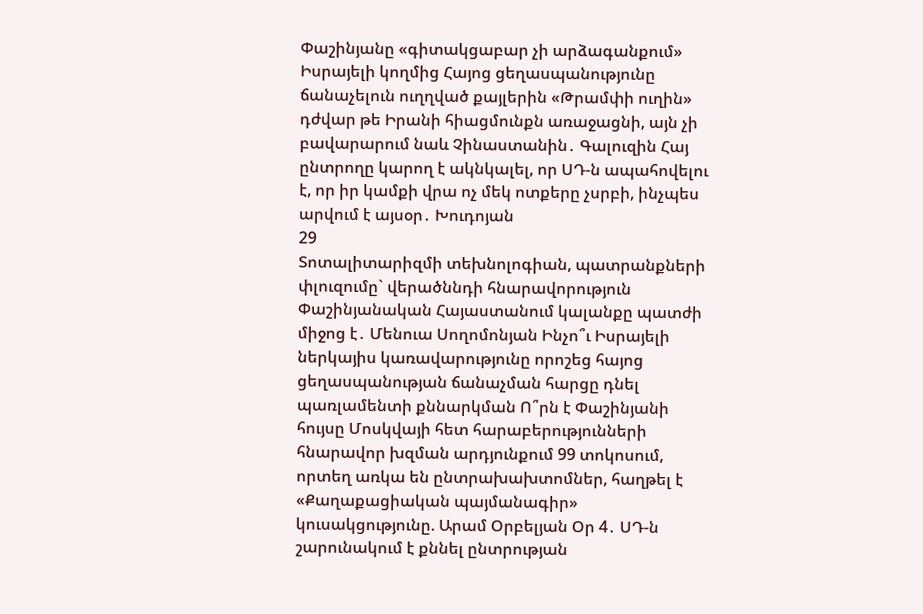Փաշինյանը «գիտակցաբար չի արձագանքում» Իսրայելի կողմից Հայոց ցեղասպանությունը ճանաչելուն ուղղված քայլերին «Թրամփի ուղին» դժվար թե Իրանի հիացմունքն առաջացնի, այն չի բավարարում նաև Չինաստանին․ Գալուզին Հայ ընտրողը կարող է ակնկալել, որ ՍԴ-ն ապահովելու է, որ իր կամքի վրա ոչ մեկ ոտքերը չսրբի, ինչպես արվում է այսօր․ Խուդոյան
29
Տոտալիտարիզմի տեխնոլոգիան, պատրանքների փլուզումը` վերածննդի հնարավորություն Փաշինյանական Հայաստանում կալանքը պատժի միջոց է․ Մենուա Սողոմոնյան Ինչո՞ւ Իսրայելի ներկայիս կառավարությունը որոշեց հայոց ցեղասպանության ճանաչման հարցը դնել պառլամենտի քննարկման Ո՞րն է Փաշինյանի հույսը Մոսկվայի հետ հարաբերությունների հնարավոր խզման արդյունքում 99 տոկոսում, որտեղ առկա են ընտրախախտոմներ, հաղթել է «Քաղաքացիական պայմանագիր» կուսակցությունը. Արամ Օրբելյան Օր 4․ ՍԴ-ն շարունակում է քննել ընտրության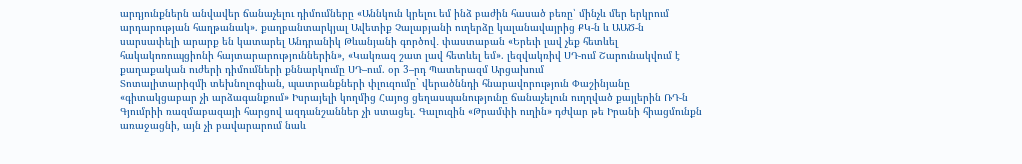արդյունքներն անվավեր ճանաչելու դիմումները «Աննկուն կրելու եմ ինձ բաժին հասած բեռը՝ մինչև մեր երկրում արդարության հաղթանակ». քաղբանտարկյալ Ավետիք Չալաբյանի ուղերձը կալանավայրից ՔԿ-ն և ԱԱԾ-ն սարսափելի արարք են կատարել Անդրանիկ Թևանյանի գործով․ փաստաբան «Երեւի լավ չեք հետևել հակակոռուպցիոնի հայտարարություններին», «Կակռազ շատ լավ հետևել եմ». լեզվակռիվ ՍԴ-ում Շարունակվում է քաղաքական ուժերի դիմումների քննարկումը ՍԴ–ում. օր 3–րդ Պատերազմ Արցախում
Տոտալիտարիզմի տեխնոլոգիան, պատրանքների փլուզումը` վերածննդի հնարավորություն Փաշինյանը «գիտակցաբար չի արձագանքում» Իսրայելի կողմից Հայոց ցեղասպանությունը ճանաչելուն ուղղված քայլերին ՌԴ-ն Գյումրիի ռազմաբազայի հարցով ազդանշաններ չի ստացել. Գալուզին «Թրամփի ուղին» դժվար թե Իրանի հիացմունքն առաջացնի, այն չի բավարարում նաև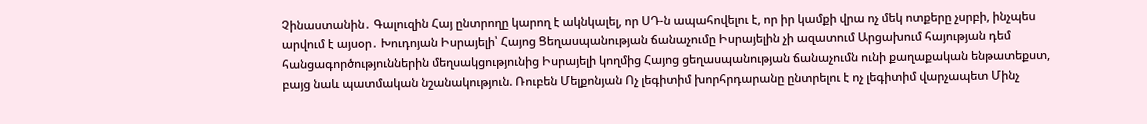Չինաստանին․ Գալուզին Հայ ընտրողը կարող է ակնկալել, որ ՍԴ-ն ապահովելու է, որ իր կամքի վրա ոչ մեկ ոտքերը չսրբի, ինչպես արվում է այսօր․ Խուդոյան Իսրայելի՝ Հայոց Ցեղասպանության ճանաչումը Իսրայելին չի ազատում Արցախում հայության դեմ հանցագործություններին մեղսակցությունից Իսրայելի կողմից Հայոց ցեղասպանության ճանաչումն ունի քաղաքական ենթատեքստ, բայց նաև պատմական նշանակություն. Ռուբեն Մելքոնյան Ոչ լեգիտիմ խորհրդարանը ընտրելու է ոչ լեգիտիմ վարչապետ Մինչ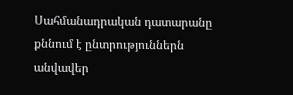Սահմանադրական դատարանը քննում է ընտրություններն անվավեր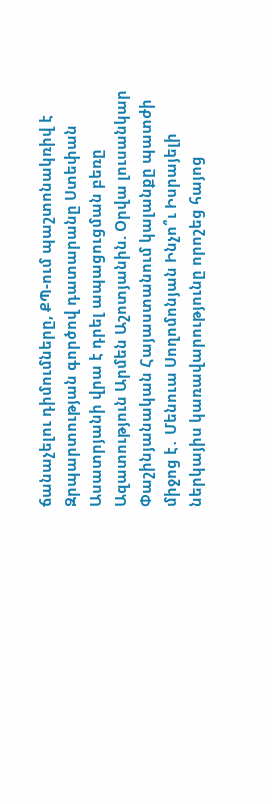ճանաչելու դիմումները, ՔՊ-ում պաշտոնակռիվ է Զրպարտության գործով դատարանը Ստեփան Ասատրյանի վրա է դրել ապացուցման բեռը Ազատություն Արմեն Աշոտյանին. Օրվա լուսանկար Փաշինյանական Հայաստանում կալանքը պատժի միջոց է․ Մենուա Սողոմոնյան Ինչո՞ւ Իսրայելի ներկայիս կառավարությունը որոշեց հայոց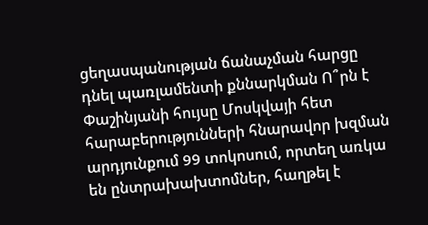ցեղասպանության ճանաչման հարցը դնել պառլամենտի քննարկման Ո՞րն է Փաշինյանի հույսը Մոսկվայի հետ հարաբերությունների հնարավոր խզման արդյունքում 99 տոկոսում, որտեղ առկա են ընտրախախտոմներ, հաղթել է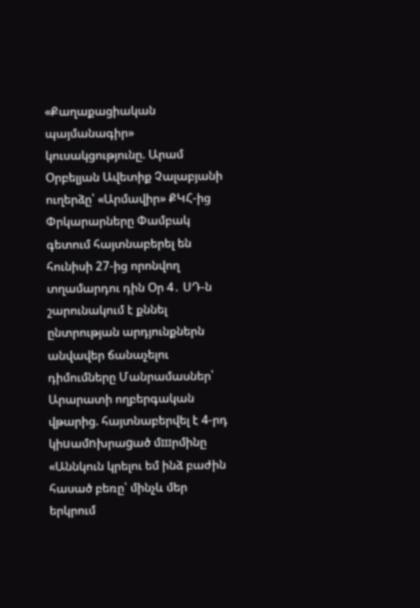«Քաղաքացիական պայմանագիր» կուսակցությունը. Արամ Օրբելյան Ավետիք Չալաբյանի ուղերձը՝ «Արմավիր» ՔԿՀ-ից Փրկարարները Փամբակ գետում հայտնաբերել են հունիսի 27-ից որոնվող տղամարդու դին Օր 4․ ՍԴ-ն շարունակում է քննել ընտրության արդյունքներն անվավեր ճանաչելու դիմումները Մանրամասներ՝ Արարատի ողբերգական վթարից. հայտնաբերվել է 4-րդ կիuամnխրաgած մшրմինը «Աննկուն կրելու եմ ինձ բաժին հասած բեռը՝ մինչև մեր երկրում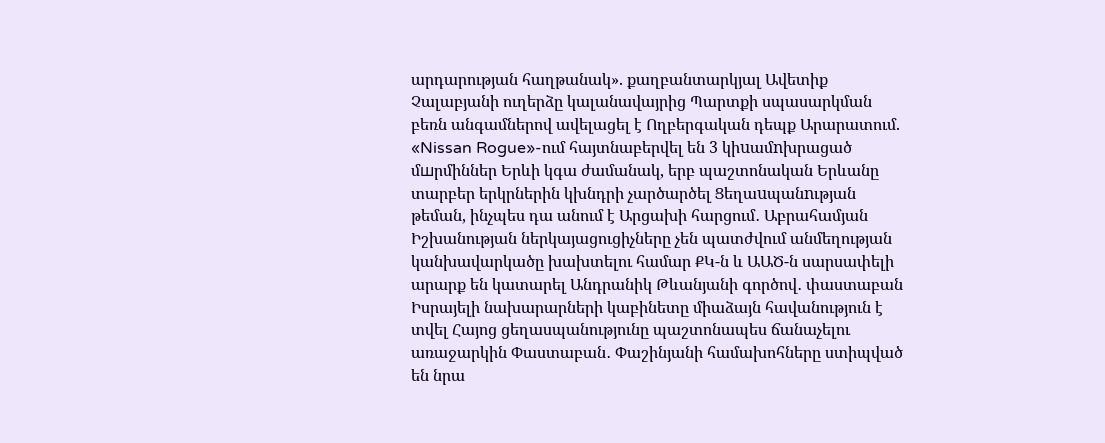արդարության հաղթանակ». քաղբանտարկյալ Ավետիք Չալաբյանի ուղերձը կալանավայրից Պարտքի սպասարկման բեռն անգամներով ավելացել է Ողբերգական դեպք Արարատում. «Nissan Rogue»-ում հայտնաբերվել են 3 կիuամnխրացած մшրմիններ Երևի կգա ժամանակ, երբ պաշտոնական Երևանը տարբեր երկրներին կխնդրի չարծարծել Ցեղաuպանnւթյան թեման, ինչպես դա անում է Արցախի հարցում․ Աբրահամյան Իշխանության ներկայացուցիչները չեն պատժվում անմեղության կանխավարկածը խախտելու համար ՔԿ-ն և ԱԱԾ-ն սարսափելի արարք են կատարել Անդրանիկ Թևանյանի գործով․ փաստաբան Իսրայելի նախարարների կաբինետը միաձայն հավանություն է տվել Հայոց ցեղասպանությունը պաշտոնապես ճանաչելու առաջարկին Փաստաբան․ Փաշինյանի համախոհները ստիպված են նրա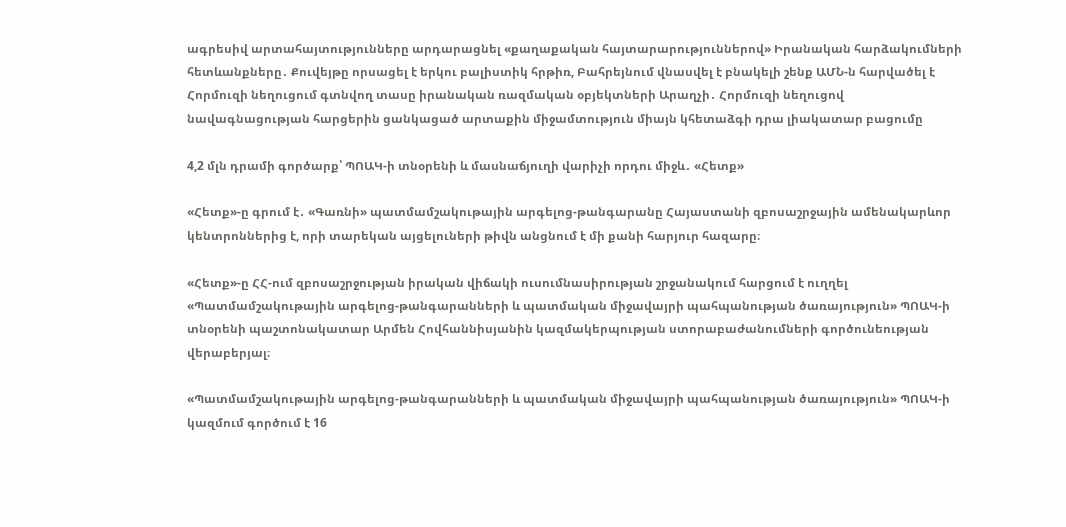ագրեսիվ արտահայտությունները արդարացնել «քաղաքական հայտարարություններով» Իրանական հարձակումների հետևանքները․ Քուվեյթը որսացել է երկու բալիստիկ հրթիռ, Բահրեյնում վնասվել է բնակելի շենք ԱՄՆ-ն հարվածել է Հորմուզի նեղուցում գտնվող տասը իրանական ռազմական օբյեկտների Արաղչի․ Հորմուզի նեղուցով նավագնացության հարցերին ցանկացած արտաքին միջամտություն միայն կհետաձգի դրա լիակատար բացումը

4,2 մլն դրամի գործարք՝ ՊՈԱԿ-ի տնօրենի և մասնաճյուղի վարիչի որդու միջև․ «Հետք»

«Հետք»-ը գրում է․ «Գառնի» պատմամշակութային արգելոց-թանգարանը Հայաստանի զբոսաշրջային ամենակարևոր կենտրոններից է, որի տարեկան այցելուների թիվն անցնում է մի քանի հարյուր հազարը։

«Հետք»-ը ՀՀ-ում զբոսաշրջության իրական վիճակի ուսումնասիրության շրջանակում հարցում է ուղղել «Պատմամշակութային արգելոց-թանգարանների և պատմական միջավայրի պահպանության ծառայություն» ՊՈԱԿ-ի տնօրենի պաշտոնակատար Արմեն Հովհաննիսյանին կազմակերպության ստորաբաժանումների գործունեության վերաբերյալ։

«Պատմամշակութային արգելոց-թանգարանների և պատմական միջավայրի պահպանության ծառայություն» ՊՈԱԿ-ի կազմում գործում է 16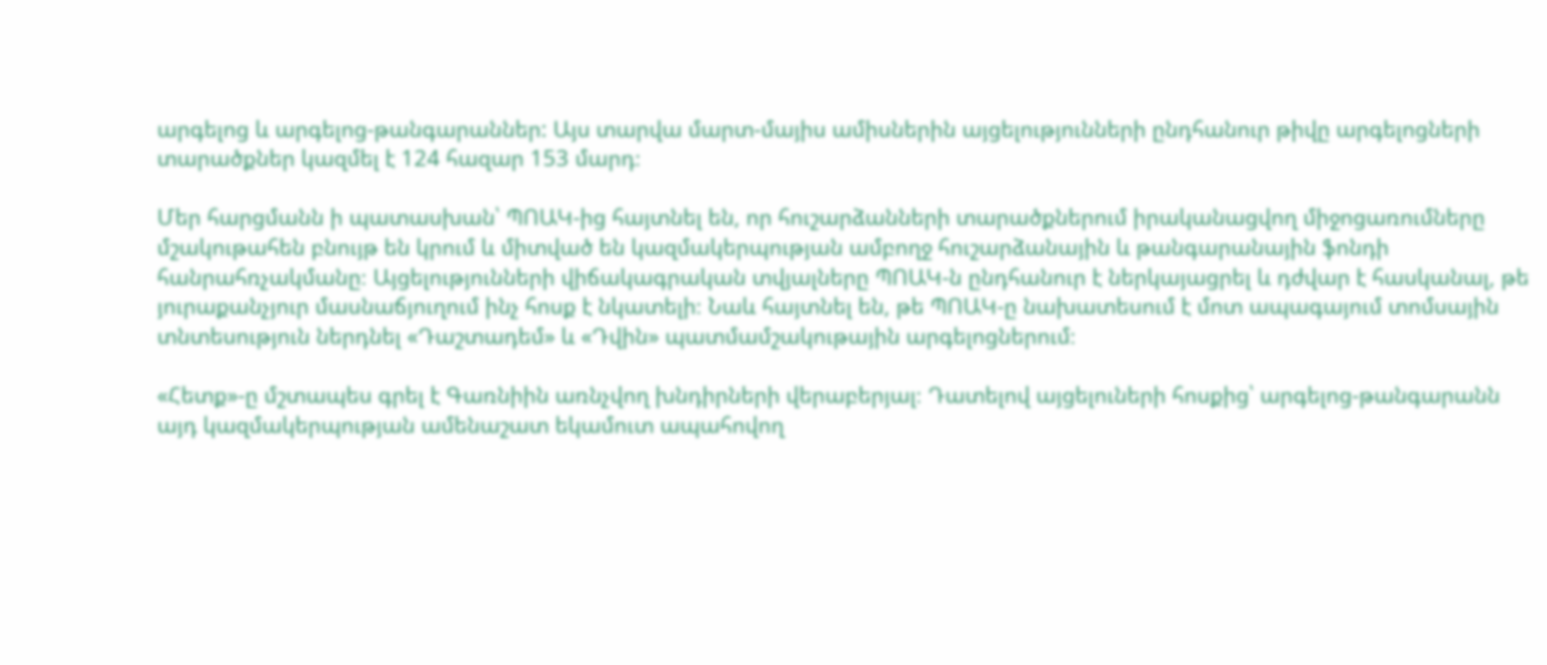արգելոց և արգելոց-թանգարաններ: Այս տարվա մարտ-մայիս ամիսներին այցելությունների ընդհանուր թիվը արգելոցների տարածքներ կազմել է 124 հազար 153 մարդ։

Մեր հարցմանն ի պատասխան՝ ՊՈԱԿ-ից հայտնել են, որ հուշարձանների տարածքներում իրականացվող միջոցառումները մշակութահեն բնույթ են կրում և միտված են կազմակերպության ամբողջ հուշարձանային և թանգարանային ֆոնդի հանրահռչակմանը։ Այցելությունների վիճակագրական տվյալները ՊՈԱԿ-ն ընդհանուր է ներկայացրել և դժվար է հասկանալ, թե յուրաքանչյուր մասնաճյուղում ինչ հոսք է նկատելի։ Նաև հայտնել են, թե ՊՈԱԿ-ը նախատեսում է մոտ ապագայում տոմսային տնտեսություն ներդնել «Դաշտադեմ» և «Դվին» պատմամշակութային արգելոցներում։

«Հետք»-ը մշտապես գրել է Գառնիին առնչվող խնդիրների վերաբերյալ։ Դատելով այցելուների հոսքից՝ արգելոց-թանգարանն այդ կազմակերպության ամենաշատ եկամուտ ապահովող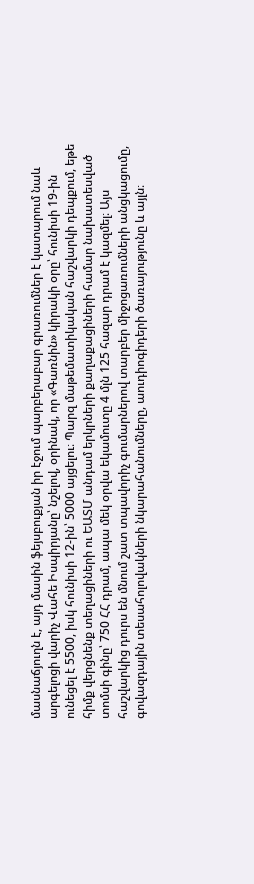մասնաճյուղն է, այդ մասին ֆեյսբուքյան իր էջում պարբերաբար գրառումներ է կատարում նաև արգելոցի վարիչ Վահե Իսպիրյանը՝ նշելով, օրինակ, որ «Գառնին» կիրակի օրը՝ հունիսի 19-ին ունեցել է 5500, իսկ հունիսի 12-ին՝ 5000 այցելու։ Պարզ մաթեմատիկական հաշվարկի դեպքում, եթե հիմք վերցնենք տեղացիների ու ԵԱՏՄ անդամ երկրների քաղաքացիների համար նախատեսված տոմսի գինը՝ 750 ՀՀ դրամ, ապա մեկ օրվա եկամուտը 4 մլն 125 հազար դրամ է կազմել։ Այս հաշվարկից դուրս են մնում շատ տպավորիչ գումարներով տարբեր միջոցառումների անցկացումը, գովազդային տեսահոլովակների նկարահանումները, աուդիոգիդերի ծառայությունը և այլն։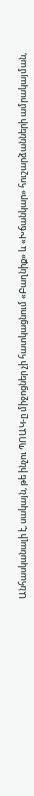Անհասկանալի է, սակայն, թե ինչու ՊՈԱԿ-ը միջոցներ չի հատկացնում «Բաղնիք» և «Խճանկար» հուշարձանների ամրակայման,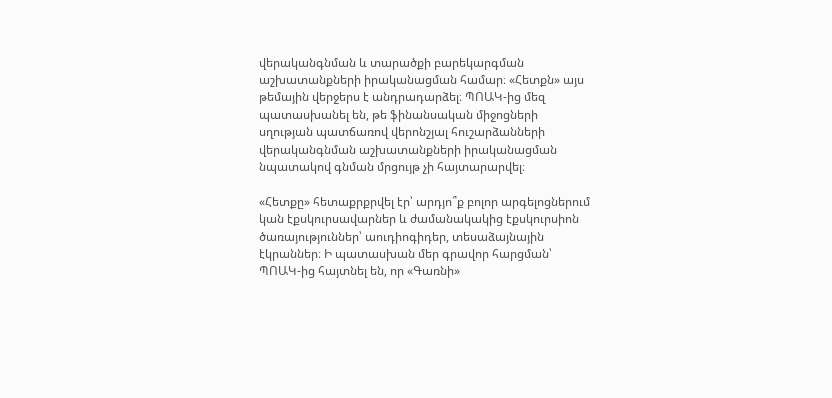վերականգնման և տարածքի բարեկարգման աշխատանքների իրականացման համար։ «Հետքն» այս թեմային վերջերս է անդրադարձել։ ՊՈԱԿ-ից մեզ պատասխանել են, թե ֆինանսական միջոցների սղության պատճառով վերոնշյալ հուշարձանների վերականգնման աշխատանքների իրականացման նպատակով գնման մրցույթ չի հայտարարվել։

«Հետքը» հետաքրքրվել էր՝ արդյո՞ք բոլոր արգելոցներում կան էքսկուրսավարներ և ժամանակակից էքսկուրսիոն ծառայություններ՝ աուդիոգիդեր, տեսաձայնային էկրաններ։ Ի պատասխան մեր գրավոր հարցման՝ ՊՈԱԿ-ից հայտնել են, որ «Գառնի»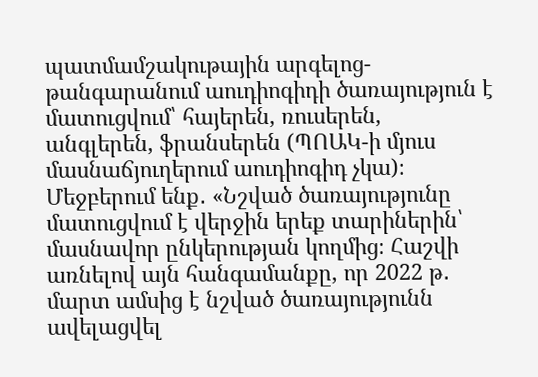պատմամշակութային արգելոց-թանգարանում աուդիոգիդի ծառայություն է մատուցվում՝ հայերեն, ռուսերեն, անգլերեն, ֆրանսերեն (ՊՈԱԿ-ի մյուս մասնաճյուղերում աուդիոգիդ չկա)։ Մեջբերում ենք․ «Նշված ծառայությունը մատուցվում է վերջին երեք տարիներին՝ մասնավոր ընկերության կողմից։ Հաշվի առնելով այն հանգամանքը, որ 2022 թ․ մարտ ամսից է նշված ծառայությունն ավելացվել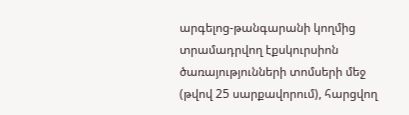արգելոց-թանգարանի կողմից տրամադրվող էքսկուրսիոն ծառայությունների տոմսերի մեջ (թվով 25 սարքավորում), հարցվող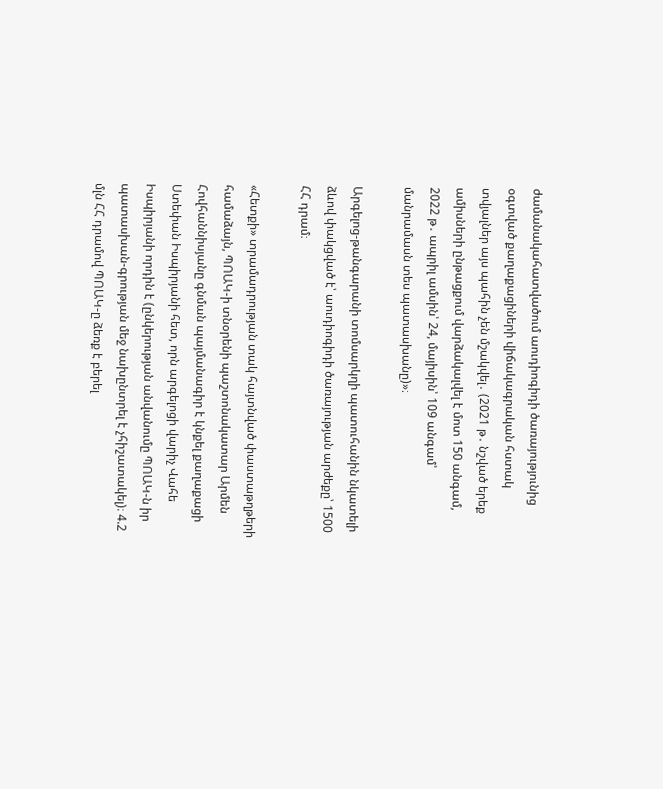ժամանակահատվածում աուդիոգիդի ծառայությունից օգտված քաղաքացիների վիճակագրական հստակ տվյալներ այս պահին չեն մշակվել․ (2021 թ․ նշված երեք ամիսների ընթացքում վարձակալվել է մոտ 150 անգամ, 2022 թ․ ապրիլ ամսին՝ 24, մայիսին՝ 109 անգամ՝ մանրամասն տես պատասխանը)»։

Արգելոց-թանգարանի տոմսարկղի պատուհանին նկատելի ձևով փակցված է՝ աուդիոգիդի ծառայության արժեքը՝ 1500 ՀՀ դրամ։

«Հետքի» տրամադրության տակ հայտնված փաստաթղթերի համաձայն, ՊՈԱԿ-ի տնօրենի պաշտոնակատար Արմեն Հովհաննիսյանը գնման պայմանագիր է կնքել քաղաքացի Ստեփան Իսպիրյանի հետ, որն արգելոցի վարիչ Վահե Իսպիրյանի որդին է (ընկերության անվանումը ՊՈԱԿ-ն իր պատասխան-գրության մեջ նախընտրել է չհիշատակել)։ 4.2 մլն ՀՀ դրամով ՊՈԱԿ-ը ձեռք է բերել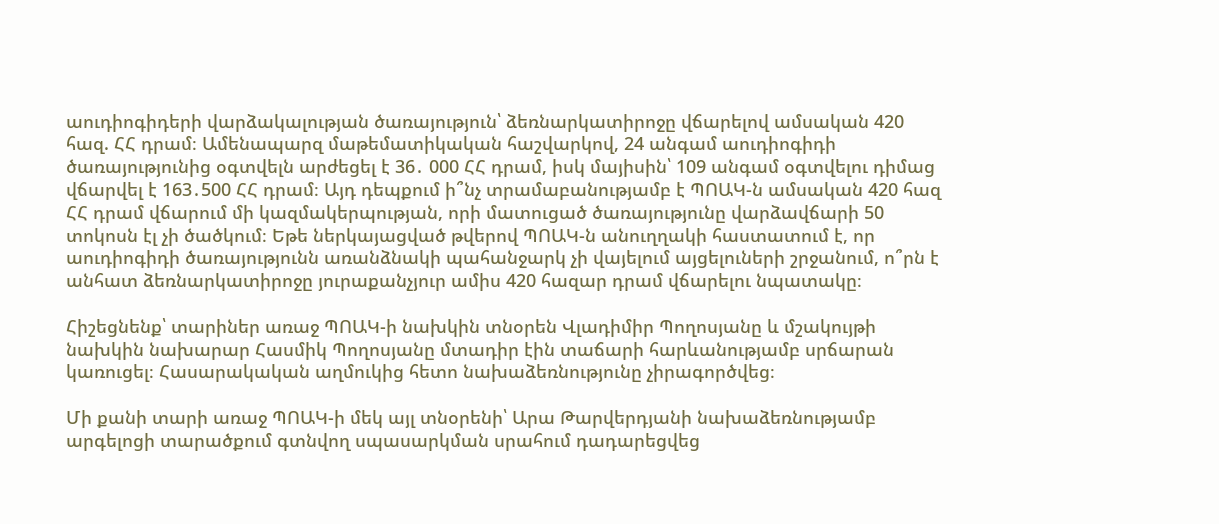աուդիոգիդերի վարձակալության ծառայություն՝ ձեռնարկատիրոջը վճարելով ամսական 420 հազ. ՀՀ դրամ։ Ամենապարզ մաթեմատիկական հաշվարկով, 24 անգամ աուդիոգիդի ծառայությունից օգտվելն արժեցել է 36․ 000 ՀՀ դրամ, իսկ մայիսին՝ 109 անգամ օգտվելու դիմաց վճարվել է 163․500 ՀՀ դրամ։ Այդ դեպքում ի՞նչ տրամաբանությամբ է ՊՈԱԿ-ն ամսական 420 հազ ՀՀ դրամ վճարում մի կազմակերպության, որի մատուցած ծառայությունը վարձավճարի 50 տոկոսն էլ չի ծածկում։ Եթե ներկայացված թվերով ՊՈԱԿ-ն անուղղակի հաստատում է, որ աուդիոգիդի ծառայությունն առանձնակի պահանջարկ չի վայելում այցելուների շրջանում, ո՞րն է անհատ ձեռնարկատիրոջը յուրաքանչյուր ամիս 420 հազար դրամ վճարելու նպատակը։

Հիշեցնենք՝ տարիներ առաջ ՊՈԱԿ-ի նախկին տնօրեն Վլադիմիր Պողոսյանը և մշակույթի նախկին նախարար Հասմիկ Պողոսյանը մտադիր էին տաճարի հարևանությամբ սրճարան կառուցել։ Հասարակական աղմուկից հետո նախաձեռնությունը չիրագործվեց։

Մի քանի տարի առաջ ՊՈԱԿ-ի մեկ այլ տնօրենի՝ Արա Թարվերդյանի նախաձեռնությամբ արգելոցի տարածքում գտնվող սպասարկման սրահում դադարեցվեց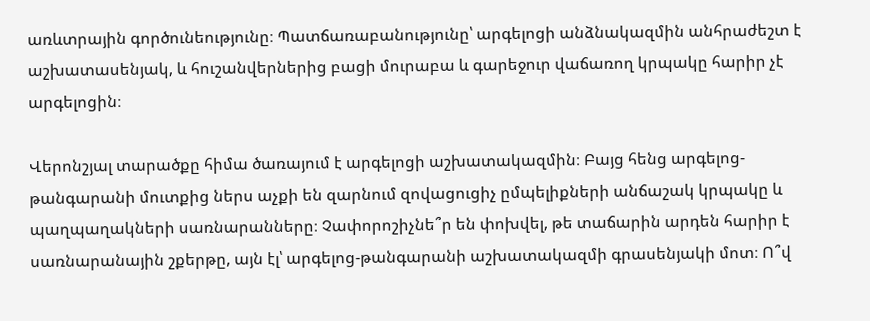առևտրային գործունեությունը։ Պատճառաբանությունը՝ արգելոցի անձնակազմին անհրաժեշտ է աշխատասենյակ, և հուշանվերներից բացի մուրաբա և գարեջուր վաճառող կրպակը հարիր չէ արգելոցին։

Վերոնշյալ տարածքը հիմա ծառայում է արգելոցի աշխատակազմին։ Բայց հենց արգելոց-թանգարանի մուտքից ներս աչքի են զարնում զովացուցիչ ըմպելիքների անճաշակ կրպակը և պաղպաղակների սառնարանները։ Չափորոշիչնե՞ր են փոխվել, թե տաճարին արդեն հարիր է սառնարանային շքերթը, այն էլ՝ արգելոց-թանգարանի աշխատակազմի գրասենյակի մոտ։ Ո՞վ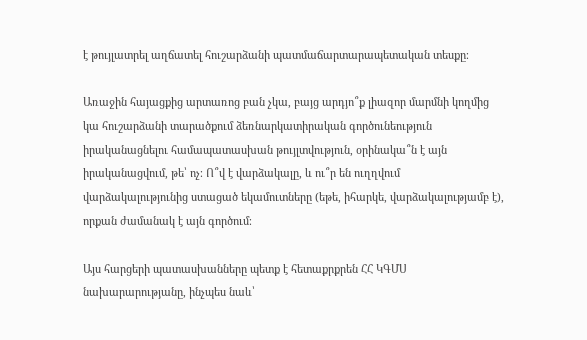է թույլատրել աղճատել հուշարձանի պատմաճարտարապետական տեսքը։

Առաջին հայացքից արտառոց բան չկա, բայց արդյո՞ք լիազոր մարմնի կողմից կա հուշարձանի տարածքում ձեռնարկատիրական գործունեություն իրականացնելու համապատասխան թույլտվություն, օրինակա՞ն է այն իրականացվում, թե՝ ոչ։ Ո՞վ է վարձակալը, և ու՞ր են ուղղվում վարձակալությունից ստացած եկամուտները (եթե, իհարկե, վարձակալությամբ է), որքան ժամանակ է այն գործում։

Այս հարցերի պատասխանները պետք է հետաքրքրեն ՀՀ ԿԳՄՍ նախարարությանը, ինչպես նաև՝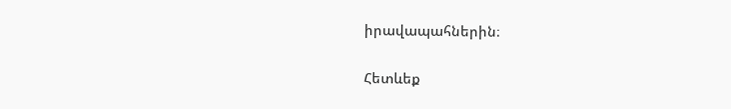իրավապահներին։

Հետևեք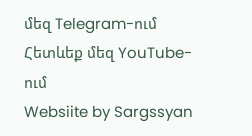մեզ Telegram-ում
Հետևեք մեզ YouTube-ում
Websiite by Sargssyan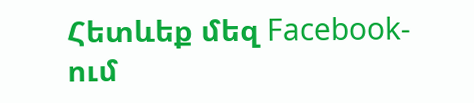Հետևեք մեզ Facebook-ում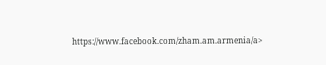https://www.facebook.com/zham.am.armenia/a>